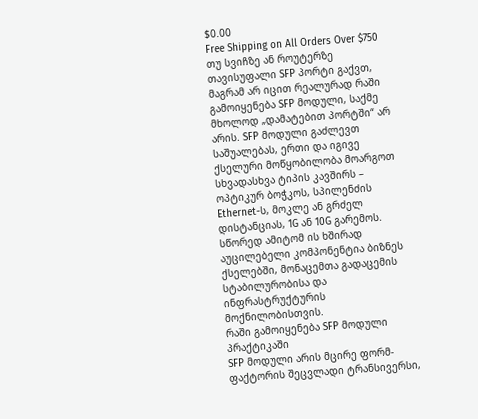$0.00
Free Shipping on All Orders Over $750
თუ სვიჩზე ან როუტერზე თავისუფალი SFP პორტი გაქვთ, მაგრამ არ იცით რეალურად რაში გამოიყენება SFP მოდული, საქმე მხოლოდ „დამატებით პორტში“ არ არის. SFP მოდული გაძლევთ საშუალებას, ერთი და იგივე ქსელური მოწყობილობა მოარგოთ სხვადასხვა ტიპის კავშირს – ოპტიკურ ბოჭკოს, სპილენძის Ethernet-ს, მოკლე ან გრძელ დისტანციას, 1G ან 10G გარემოს. სწორედ ამიტომ ის ხშირად აუცილებელი კომპონენტია ბიზნეს ქსელებში, მონაცემთა გადაცემის სტაბილურობისა და ინფრასტრუქტურის მოქნილობისთვის.
რაში გამოიყენება SFP მოდული პრაქტიკაში
SFP მოდული არის მცირე ფორმ-ფაქტორის შეცვლადი ტრანსივერსი,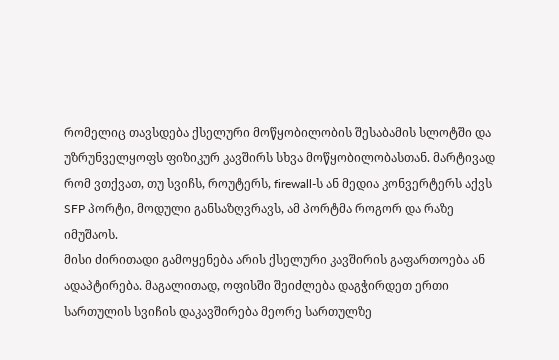რომელიც თავსდება ქსელური მოწყობილობის შესაბამის სლოტში და უზრუნველყოფს ფიზიკურ კავშირს სხვა მოწყობილობასთან. მარტივად რომ ვთქვათ, თუ სვიჩს, როუტერს, firewall-ს ან მედია კონვერტერს აქვს SFP პორტი, მოდული განსაზღვრავს, ამ პორტმა როგორ და რაზე იმუშაოს.
მისი ძირითადი გამოყენება არის ქსელური კავშირის გაფართოება ან ადაპტირება. მაგალითად, ოფისში შეიძლება დაგჭირდეთ ერთი სართულის სვიჩის დაკავშირება მეორე სართულზე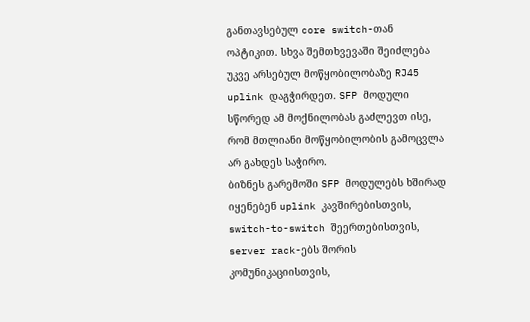განთავსებულ core switch-თან ოპტიკით. სხვა შემთხვევაში შეიძლება უკვე არსებულ მოწყობილობაზე RJ45 uplink დაგჭირდეთ. SFP მოდული სწორედ ამ მოქნილობას გაძლევთ ისე, რომ მთლიანი მოწყობილობის გამოცვლა არ გახდეს საჭირო.
ბიზნეს გარემოში SFP მოდულებს ხშირად იყენებენ uplink კავშირებისთვის, switch-to-switch შეერთებისთვის, server rack-ებს შორის კომუნიკაციისთვის,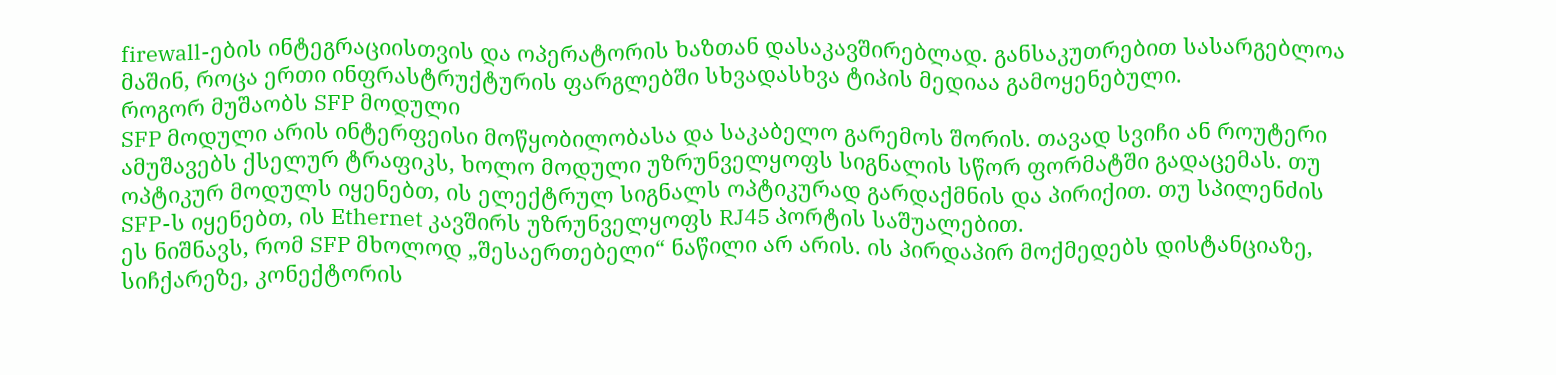firewall-ების ინტეგრაციისთვის და ოპერატორის ხაზთან დასაკავშირებლად. განსაკუთრებით სასარგებლოა მაშინ, როცა ერთი ინფრასტრუქტურის ფარგლებში სხვადასხვა ტიპის მედიაა გამოყენებული.
როგორ მუშაობს SFP მოდული
SFP მოდული არის ინტერფეისი მოწყობილობასა და საკაბელო გარემოს შორის. თავად სვიჩი ან როუტერი ამუშავებს ქსელურ ტრაფიკს, ხოლო მოდული უზრუნველყოფს სიგნალის სწორ ფორმატში გადაცემას. თუ ოპტიკურ მოდულს იყენებთ, ის ელექტრულ სიგნალს ოპტიკურად გარდაქმნის და პირიქით. თუ სპილენძის SFP-ს იყენებთ, ის Ethernet კავშირს უზრუნველყოფს RJ45 პორტის საშუალებით.
ეს ნიშნავს, რომ SFP მხოლოდ „შესაერთებელი“ ნაწილი არ არის. ის პირდაპირ მოქმედებს დისტანციაზე, სიჩქარეზე, კონექტორის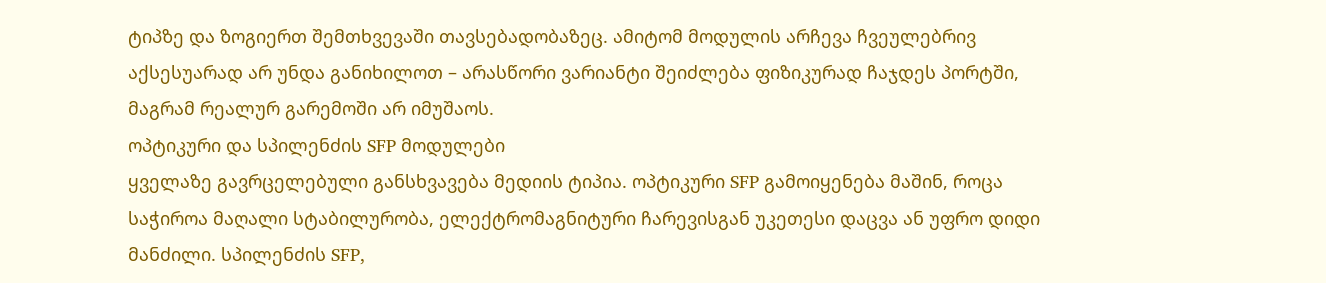ტიპზე და ზოგიერთ შემთხვევაში თავსებადობაზეც. ამიტომ მოდულის არჩევა ჩვეულებრივ აქსესუარად არ უნდა განიხილოთ – არასწორი ვარიანტი შეიძლება ფიზიკურად ჩაჯდეს პორტში, მაგრამ რეალურ გარემოში არ იმუშაოს.
ოპტიკური და სპილენძის SFP მოდულები
ყველაზე გავრცელებული განსხვავება მედიის ტიპია. ოპტიკური SFP გამოიყენება მაშინ, როცა საჭიროა მაღალი სტაბილურობა, ელექტრომაგნიტური ჩარევისგან უკეთესი დაცვა ან უფრო დიდი მანძილი. სპილენძის SFP,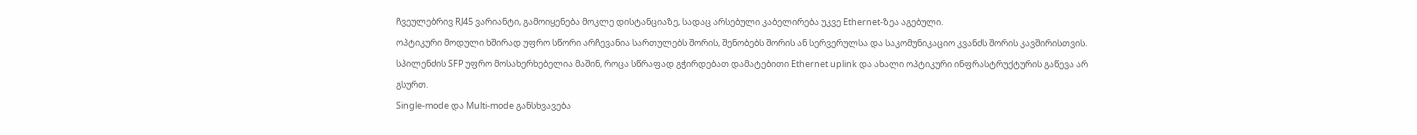ჩვეულებრივ RJ45 ვარიანტი, გამოიყენება მოკლე დისტანციაზე, სადაც არსებული კაბელირება უკვე Ethernet-ზეა აგებული.
ოპტიკური მოდული ხშირად უფრო სწორი არჩევანია სართულებს შორის, შენობებს შორის ან სერვერულსა და საკომუნიკაციო კვანძს შორის კავშირისთვის. სპილენძის SFP უფრო მოსახერხებელია მაშინ, როცა სწრაფად გჭირდებათ დამატებითი Ethernet uplink და ახალი ოპტიკური ინფრასტრუქტურის გაწევა არ გსურთ.
Single-mode და Multi-mode განსხვავება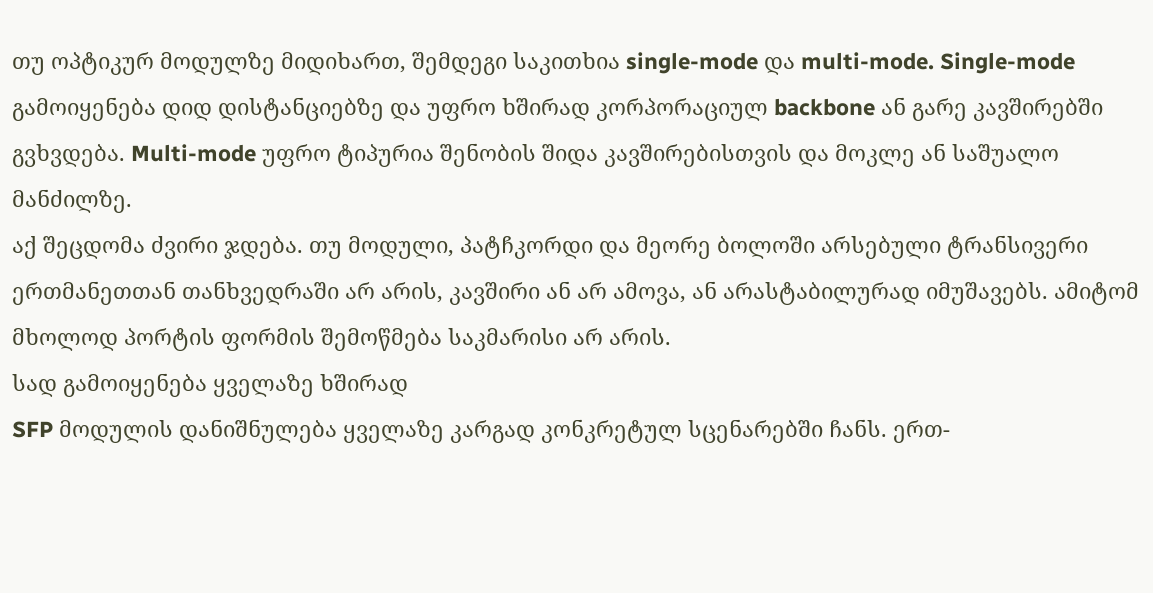თუ ოპტიკურ მოდულზე მიდიხართ, შემდეგი საკითხია single-mode და multi-mode. Single-mode გამოიყენება დიდ დისტანციებზე და უფრო ხშირად კორპორაციულ backbone ან გარე კავშირებში გვხვდება. Multi-mode უფრო ტიპურია შენობის შიდა კავშირებისთვის და მოკლე ან საშუალო მანძილზე.
აქ შეცდომა ძვირი ჯდება. თუ მოდული, პატჩკორდი და მეორე ბოლოში არსებული ტრანსივერი ერთმანეთთან თანხვედრაში არ არის, კავშირი ან არ ამოვა, ან არასტაბილურად იმუშავებს. ამიტომ მხოლოდ პორტის ფორმის შემოწმება საკმარისი არ არის.
სად გამოიყენება ყველაზე ხშირად
SFP მოდულის დანიშნულება ყველაზე კარგად კონკრეტულ სცენარებში ჩანს. ერთ-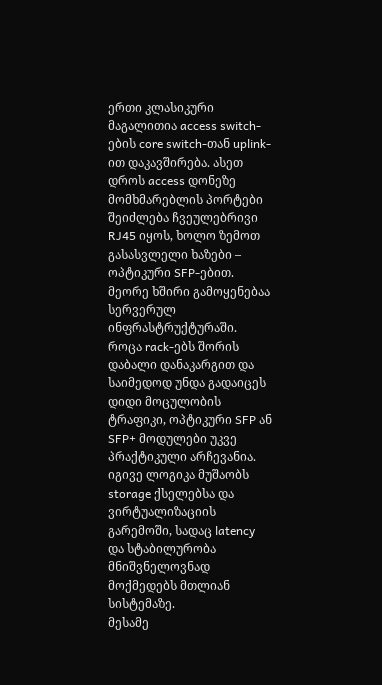ერთი კლასიკური მაგალითია access switch-ების core switch-თან uplink-ით დაკავშირება. ასეთ დროს access დონეზე მომხმარებლის პორტები შეიძლება ჩვეულებრივი RJ45 იყოს, ხოლო ზემოთ გასასვლელი ხაზები – ოპტიკური SFP-ებით.
მეორე ხშირი გამოყენებაა სერვერულ ინფრასტრუქტურაში. როცა rack-ებს შორის დაბალი დანაკარგით და საიმედოდ უნდა გადაიცეს დიდი მოცულობის ტრაფიკი, ოპტიკური SFP ან SFP+ მოდულები უკვე პრაქტიკული არჩევანია. იგივე ლოგიკა მუშაობს storage ქსელებსა და ვირტუალიზაციის გარემოში, სადაც latency და სტაბილურობა მნიშვნელოვნად მოქმედებს მთლიან სისტემაზე.
მესამე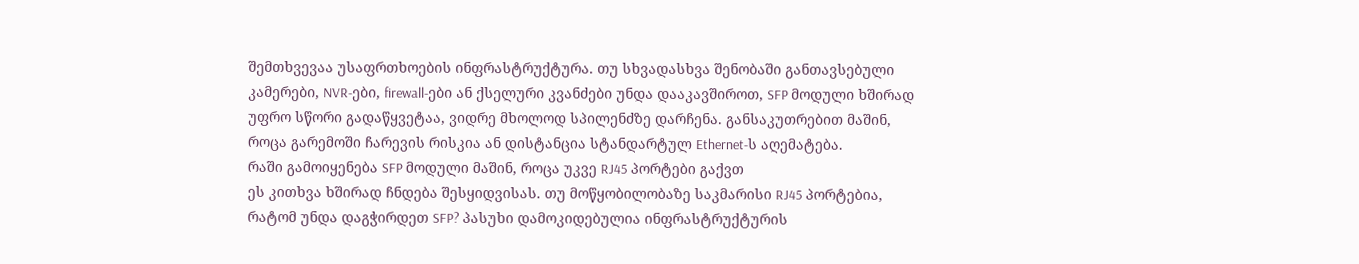შემთხვევაა უსაფრთხოების ინფრასტრუქტურა. თუ სხვადასხვა შენობაში განთავსებული კამერები, NVR-ები, firewall-ები ან ქსელური კვანძები უნდა დააკავშიროთ, SFP მოდული ხშირად უფრო სწორი გადაწყვეტაა, ვიდრე მხოლოდ სპილენძზე დარჩენა. განსაკუთრებით მაშინ, როცა გარემოში ჩარევის რისკია ან დისტანცია სტანდარტულ Ethernet-ს აღემატება.
რაში გამოიყენება SFP მოდული მაშინ, როცა უკვე RJ45 პორტები გაქვთ
ეს კითხვა ხშირად ჩნდება შესყიდვისას. თუ მოწყობილობაზე საკმარისი RJ45 პორტებია, რატომ უნდა დაგჭირდეთ SFP? პასუხი დამოკიდებულია ინფრასტრუქტურის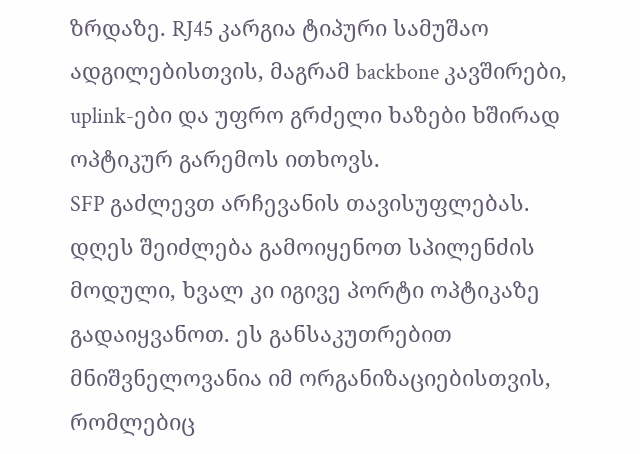ზრდაზე. RJ45 კარგია ტიპური სამუშაო ადგილებისთვის, მაგრამ backbone კავშირები, uplink-ები და უფრო გრძელი ხაზები ხშირად ოპტიკურ გარემოს ითხოვს.
SFP გაძლევთ არჩევანის თავისუფლებას. დღეს შეიძლება გამოიყენოთ სპილენძის მოდული, ხვალ კი იგივე პორტი ოპტიკაზე გადაიყვანოთ. ეს განსაკუთრებით მნიშვნელოვანია იმ ორგანიზაციებისთვის, რომლებიც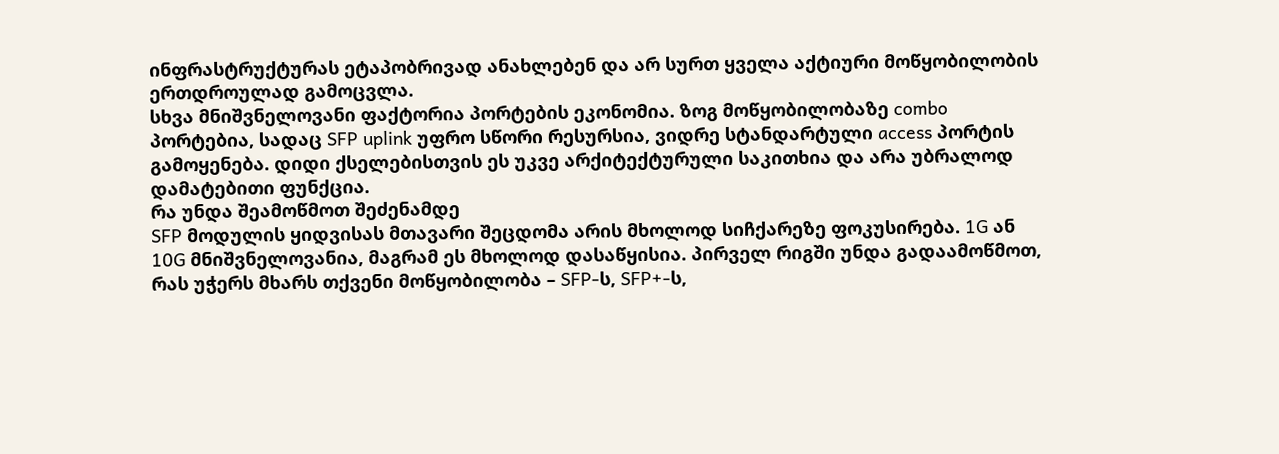ინფრასტრუქტურას ეტაპობრივად ანახლებენ და არ სურთ ყველა აქტიური მოწყობილობის ერთდროულად გამოცვლა.
სხვა მნიშვნელოვანი ფაქტორია პორტების ეკონომია. ზოგ მოწყობილობაზე combo პორტებია, სადაც SFP uplink უფრო სწორი რესურსია, ვიდრე სტანდარტული access პორტის გამოყენება. დიდი ქსელებისთვის ეს უკვე არქიტექტურული საკითხია და არა უბრალოდ დამატებითი ფუნქცია.
რა უნდა შეამოწმოთ შეძენამდე
SFP მოდულის ყიდვისას მთავარი შეცდომა არის მხოლოდ სიჩქარეზე ფოკუსირება. 1G ან 10G მნიშვნელოვანია, მაგრამ ეს მხოლოდ დასაწყისია. პირველ რიგში უნდა გადაამოწმოთ, რას უჭერს მხარს თქვენი მოწყობილობა – SFP-ს, SFP+-ს,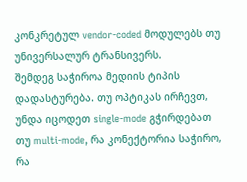კონკრეტულ vendor-coded მოდულებს თუ უნივერსალურ ტრანსივერს.
შემდეგ საჭიროა მედიის ტიპის დადასტურება. თუ ოპტიკას ირჩევთ, უნდა იცოდეთ single-mode გჭირდებათ თუ multi-mode, რა კონექტორია საჭირო, რა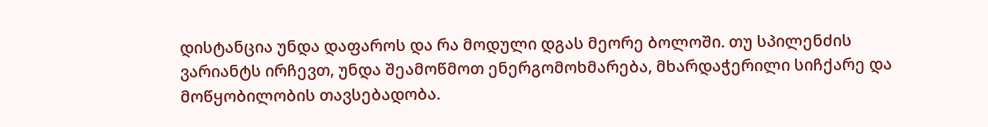დისტანცია უნდა დაფაროს და რა მოდული დგას მეორე ბოლოში. თუ სპილენძის ვარიანტს ირჩევთ, უნდა შეამოწმოთ ენერგომოხმარება, მხარდაჭერილი სიჩქარე და მოწყობილობის თავსებადობა.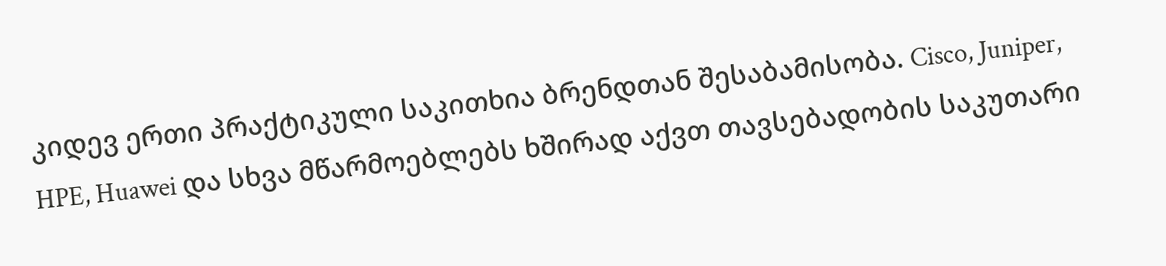კიდევ ერთი პრაქტიკული საკითხია ბრენდთან შესაბამისობა. Cisco, Juniper, HPE, Huawei და სხვა მწარმოებლებს ხშირად აქვთ თავსებადობის საკუთარი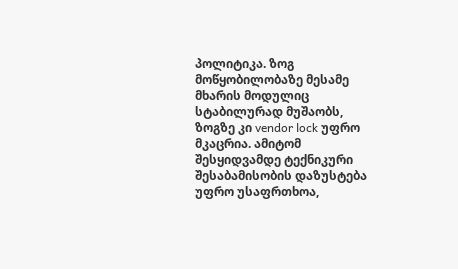პოლიტიკა. ზოგ მოწყობილობაზე მესამე მხარის მოდულიც სტაბილურად მუშაობს, ზოგზე კი vendor lock უფრო მკაცრია. ამიტომ შესყიდვამდე ტექნიკური შესაბამისობის დაზუსტება უფრო უსაფრთხოა,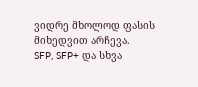ვიდრე მხოლოდ ფასის მიხედვით არჩევა.
SFP, SFP+ და სხვა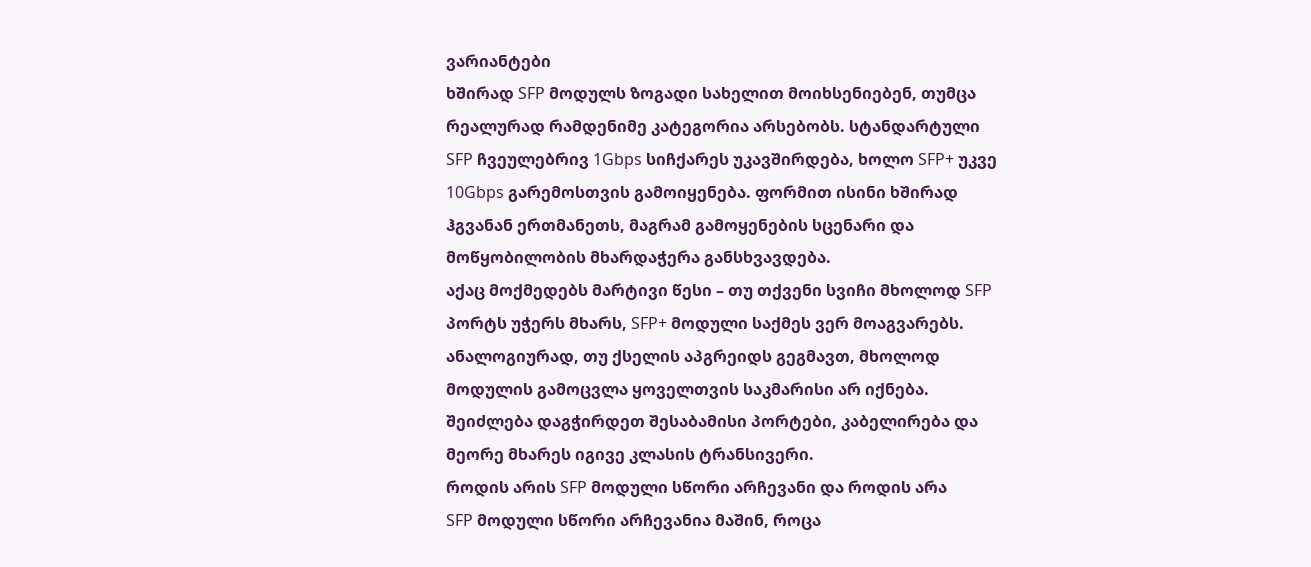ვარიანტები
ხშირად SFP მოდულს ზოგადი სახელით მოიხსენიებენ, თუმცა რეალურად რამდენიმე კატეგორია არსებობს. სტანდარტული SFP ჩვეულებრივ 1Gbps სიჩქარეს უკავშირდება, ხოლო SFP+ უკვე 10Gbps გარემოსთვის გამოიყენება. ფორმით ისინი ხშირად ჰგვანან ერთმანეთს, მაგრამ გამოყენების სცენარი და მოწყობილობის მხარდაჭერა განსხვავდება.
აქაც მოქმედებს მარტივი წესი – თუ თქვენი სვიჩი მხოლოდ SFP პორტს უჭერს მხარს, SFP+ მოდული საქმეს ვერ მოაგვარებს. ანალოგიურად, თუ ქსელის აპგრეიდს გეგმავთ, მხოლოდ მოდულის გამოცვლა ყოველთვის საკმარისი არ იქნება. შეიძლება დაგჭირდეთ შესაბამისი პორტები, კაბელირება და მეორე მხარეს იგივე კლასის ტრანსივერი.
როდის არის SFP მოდული სწორი არჩევანი და როდის არა
SFP მოდული სწორი არჩევანია მაშინ, როცა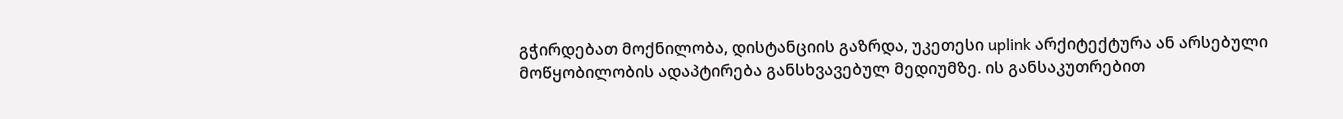გჭირდებათ მოქნილობა, დისტანციის გაზრდა, უკეთესი uplink არქიტექტურა ან არსებული მოწყობილობის ადაპტირება განსხვავებულ მედიუმზე. ის განსაკუთრებით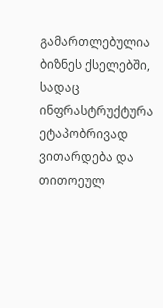გამართლებულია ბიზნეს ქსელებში, სადაც ინფრასტრუქტურა ეტაპობრივად ვითარდება და თითოეულ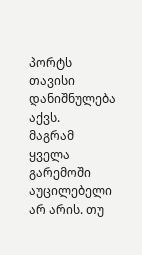პორტს თავისი დანიშნულება აქვს.
მაგრამ ყველა გარემოში აუცილებელი არ არის. თუ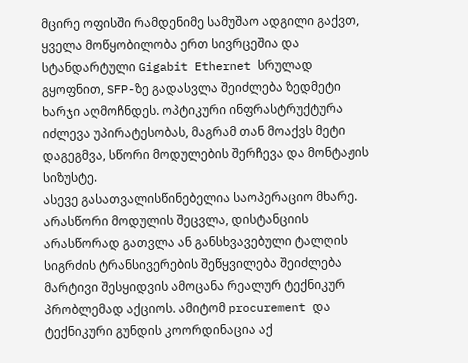მცირე ოფისში რამდენიმე სამუშაო ადგილი გაქვთ, ყველა მოწყობილობა ერთ სივრცეშია და სტანდარტული Gigabit Ethernet სრულად გყოფნით, SFP-ზე გადასვლა შეიძლება ზედმეტი ხარჯი აღმოჩნდეს. ოპტიკური ინფრასტრუქტურა იძლევა უპირატესობას, მაგრამ თან მოაქვს მეტი დაგეგმვა, სწორი მოდულების შერჩევა და მონტაჟის სიზუსტე.
ასევე გასათვალისწინებელია საოპერაციო მხარე. არასწორი მოდულის შეცვლა, დისტანციის არასწორად გათვლა ან განსხვავებული ტალღის სიგრძის ტრანსივერების შეწყვილება შეიძლება მარტივი შესყიდვის ამოცანა რეალურ ტექნიკურ პრობლემად აქციოს. ამიტომ procurement და ტექნიკური გუნდის კოორდინაცია აქ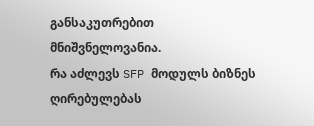განსაკუთრებით მნიშვნელოვანია.
რა აძლევს SFP მოდულს ბიზნეს ღირებულებას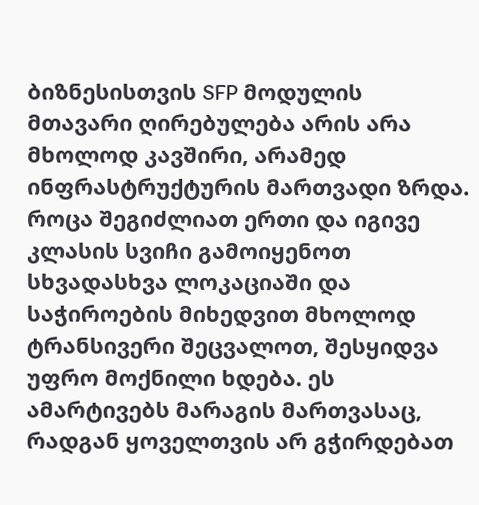ბიზნესისთვის SFP მოდულის მთავარი ღირებულება არის არა მხოლოდ კავშირი, არამედ ინფრასტრუქტურის მართვადი ზრდა. როცა შეგიძლიათ ერთი და იგივე კლასის სვიჩი გამოიყენოთ სხვადასხვა ლოკაციაში და საჭიროების მიხედვით მხოლოდ ტრანსივერი შეცვალოთ, შესყიდვა უფრო მოქნილი ხდება. ეს ამარტივებს მარაგის მართვასაც, რადგან ყოველთვის არ გჭირდებათ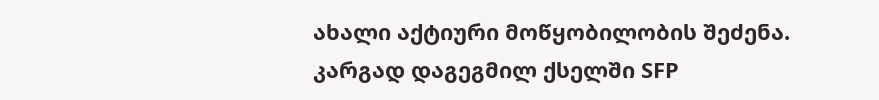ახალი აქტიური მოწყობილობის შეძენა.
კარგად დაგეგმილ ქსელში SFP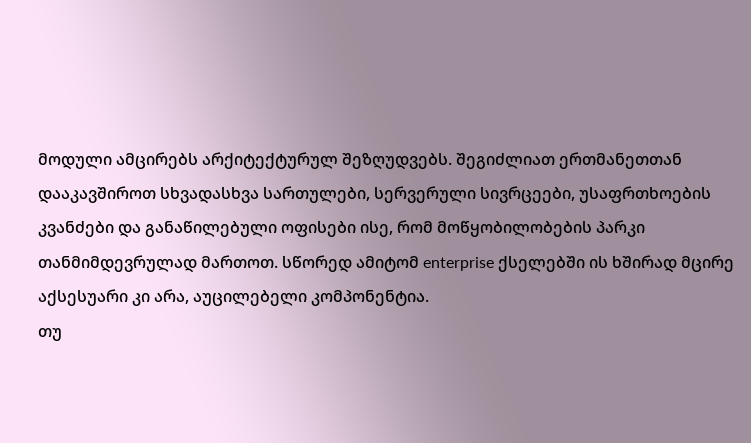მოდული ამცირებს არქიტექტურულ შეზღუდვებს. შეგიძლიათ ერთმანეთთან დააკავშიროთ სხვადასხვა სართულები, სერვერული სივრცეები, უსაფრთხოების კვანძები და განაწილებული ოფისები ისე, რომ მოწყობილობების პარკი თანმიმდევრულად მართოთ. სწორედ ამიტომ enterprise ქსელებში ის ხშირად მცირე აქსესუარი კი არა, აუცილებელი კომპონენტია.
თუ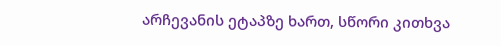არჩევანის ეტაპზე ხართ, სწორი კითხვა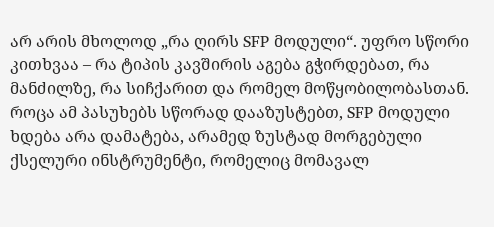არ არის მხოლოდ „რა ღირს SFP მოდული“. უფრო სწორი კითხვაა – რა ტიპის კავშირის აგება გჭირდებათ, რა მანძილზე, რა სიჩქარით და რომელ მოწყობილობასთან. როცა ამ პასუხებს სწორად დააზუსტებთ, SFP მოდული ხდება არა დამატება, არამედ ზუსტად მორგებული ქსელური ინსტრუმენტი, რომელიც მომავალ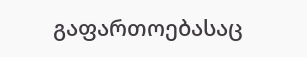გაფართოებასაც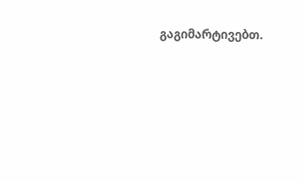გაგიმარტივებთ.